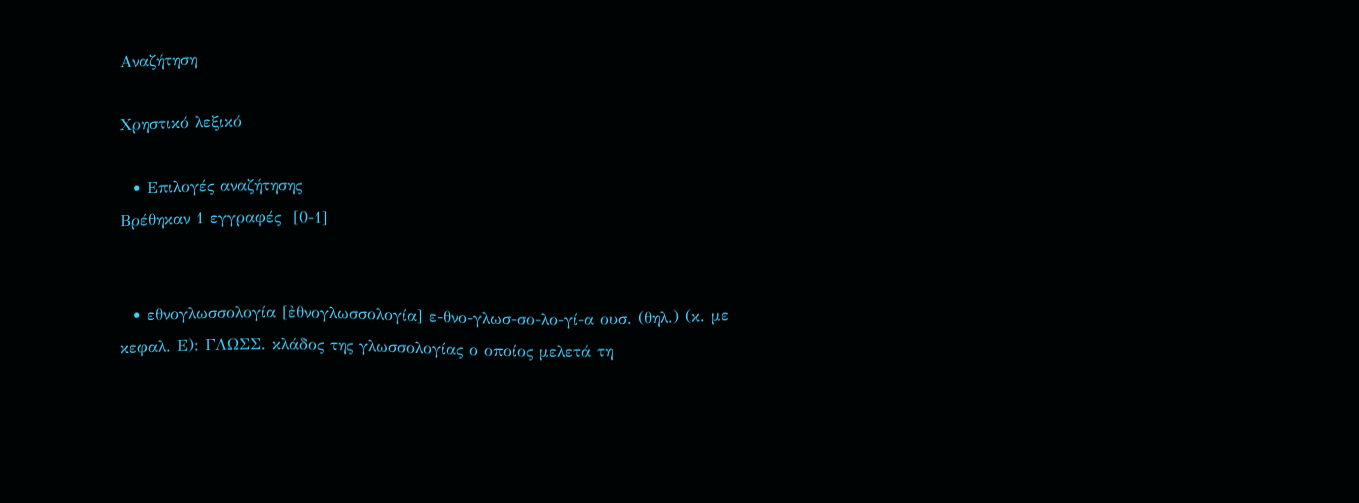Αναζήτηση

Χρηστικό λεξικό

  • Επιλογές αναζήτησης
Βρέθηκαν 1 εγγραφές  [0-1]


  • εθνογλωσσολογία [ἐθνογλωσσολογία] ε-θνο-γλωσ-σο-λο-γί-α ουσ. (θηλ.) (κ. με κεφαλ. Ε): ΓΛΩΣΣ. κλάδος της γλωσσολογίας ο οποίος μελετά τη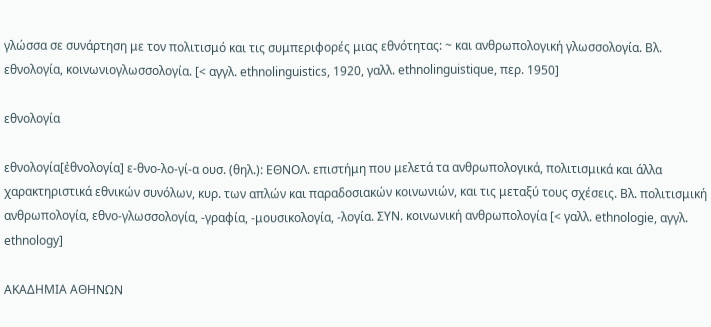γλώσσα σε συνάρτηση με τον πολιτισμό και τις συμπεριφορές μιας εθνότητας: ~ και ανθρωπολογική γλωσσολογία. Βλ. εθνολογία, κοινωνιογλωσσολογία. [< αγγλ. ethnolinguistics, 1920, γαλλ. ethnolinguistique, περ. 1950]

εθνολογία

εθνολογία[ἐθνολογία] ε-θνο-λο-γί-α ουσ. (θηλ.): ΕΘΝΟΛ. επιστήμη που μελετά τα ανθρωπολογικά, πολιτισμικά και άλλα χαρακτηριστικά εθνικών συνόλων, κυρ. των απλών και παραδοσιακών κοινωνιών, και τις μεταξύ τους σχέσεις. Βλ. πολιτισμική ανθρωπολογία, εθνο-γλωσσολογία, -γραφία, -μουσικολογία, -λογία. ΣΥΝ. κοινωνική ανθρωπολογία [< γαλλ. ethnologie, αγγλ. ethnology]

ΑΚΑΔΗΜΙΑ ΑΘΗΝΩΝ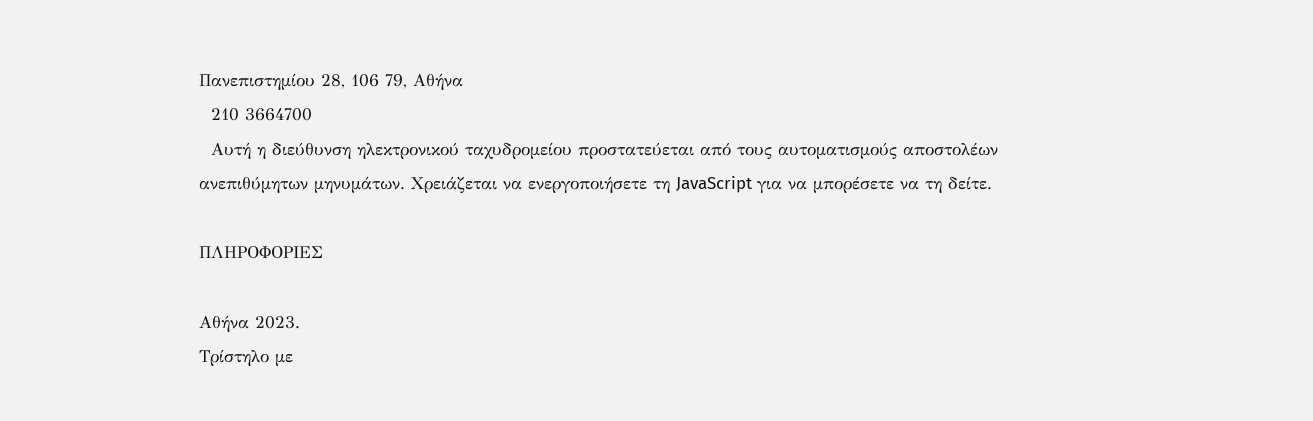Πανεπιστημίου 28, 106 79, Αθήνα
  210 3664700
  Αυτή η διεύθυνση ηλεκτρονικού ταχυδρομείου προστατεύεται από τους αυτοματισμούς αποστολέων ανεπιθύμητων μηνυμάτων. Χρειάζεται να ενεργοποιήσετε τη JavaScript για να μπορέσετε να τη δείτε.

ΠΛΗΡΟΦΟΡΙΕΣ

Αθήνα 2023.
Τρίστηλο με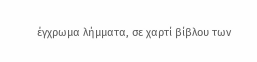έγχρωμα λήμματα, σε χαρτί βίβλου των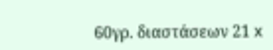60γρ. διαστάσεων 21 x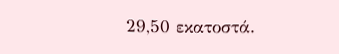29,50 εκατοστά.